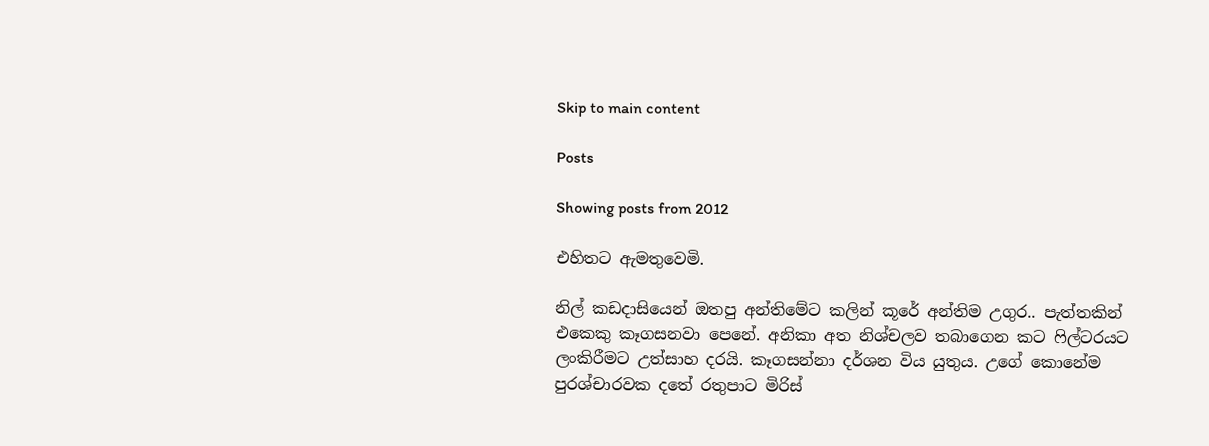Skip to main content

Posts

Showing posts from 2012

එහිතට ඇමතුවෙමි.

නිල් කඩදාසියෙන් ඔතපු අන්තිමේට කලින් කූරේ අන්තිම උගුර.. පැත්තකින් එකෙකු කෑගසනවා පෙනේ. අනිකා අත නිශ්චලව තබාගෙන කට ෆිල්ටරයට ලංකිරීමට උත්සාහ දරයි. කෑගසන්නා දර්ශන විය යුතුය. උගේ කොනේම පුරශ්චාරවක දතේ රතුපාට මිරිස්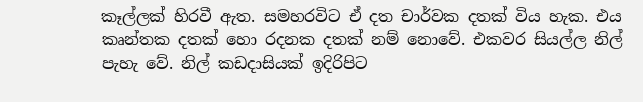කෑල්ලක් හිරවී ඇත. සමහරවිට ඒ දත චාර්වක දතක් විය හැක. එය කෘන්තක දතක් හො රදනක දතක් නම් නොවේ. එකවර සියල්ල නිල් පැහැ වේ. නිල් කඩදාසියක් ඉදිරිපිට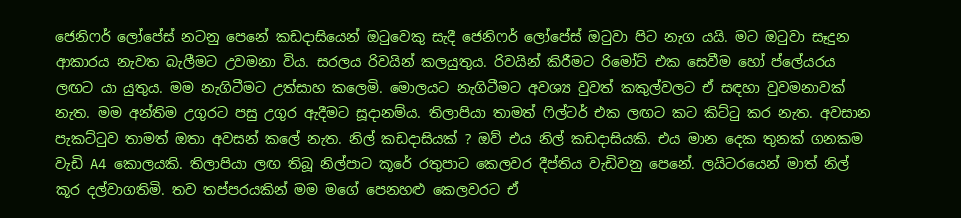ජෙනිෆර් ලෝපේස් නටනු පෙනේ කඩදාසියෙන් ඔටුවෙකු සැදී ජෙනිෆර් ලෝපේස් ඔටුවා පිට නැග යයි. මට ඔටුවා සෑදුන ආකාරය නැවත බැලීමට උවමනා විය. සරලය රිවයින් කලයුතුය. රිවයින් කිරීමට රිමෝට් එක සෙවීම හෝ ප්ලේයරය ලඟට යා යුතුය. මම නැගිටීමට උත්සාහ කලෙමි. මොලයට නැගිටීමට අවශ්‍ය වුවත් කකුල්වලට ඒ සඳහා වුවමනාවක් නැත. මම අන්තිම උගුරට පසු උගුර ඇදීමට සූදානම්ය. තිලාපියා තාමත් ෆිල්ටර් එක ලඟට කට කිට්ටු කර නැත. අවසාන පැකට්ටුව තාමත් ඔතා අවසන් කලේ නැත. නිල් කඩදාසියක් ? ඔව් එය නිල් කඩදාසියකි. එය මාන දෙක තුනක් ගනකම වැඩි A4 කොලයකි. තිලාපියා ලඟ තිබූ නිල්පාට කූරේ රතුපාට කෙලවර දීප්තිය වැඩිවනු පෙනේ. ලයිටරයෙන් මාත් නිල් කූර දල්වාගතිමි. තව තප්පරයකින් මම මගේ පෙනහළු කෙලවරට ඒ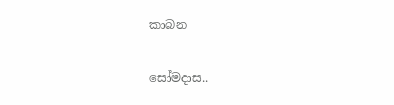කාබන

සෝමදාස..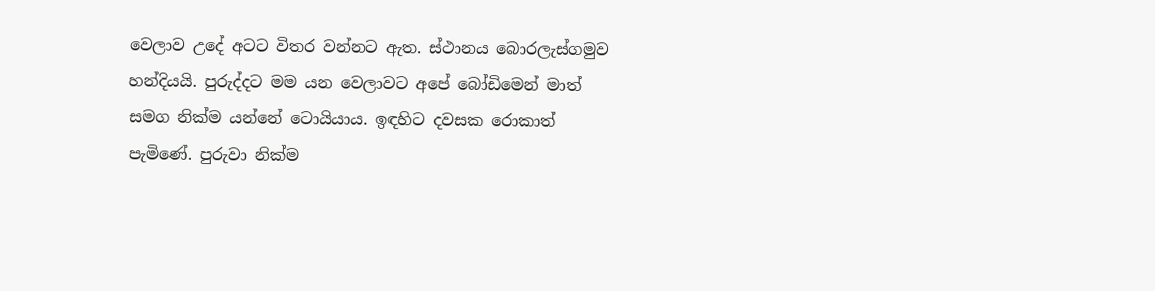වෙලාව උදේ අටට විතර වන්නට ඇත. ස්ථානය බොරලැස්ගමුව හන්දියයි. පුරුද්දට මම යන වෙලාවට අපේ බෝඩිමෙන් මාත් සමග නික්ම යන්නේ ටොයියාය. ඉඳහිට දවසක රොකාත් පැමිණේ. පුරුවා නික්ම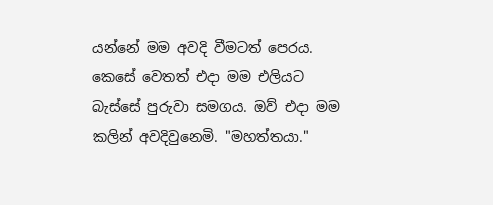යන්නේ මම අවදි වීමටත් පෙරය. කෙසේ වෙතත් එදා මම එලියට බැස්සේ පුරුවා සමගය. ඔව් එදා මම කලින් අවදිවුනෙමි. "මහත්තයා."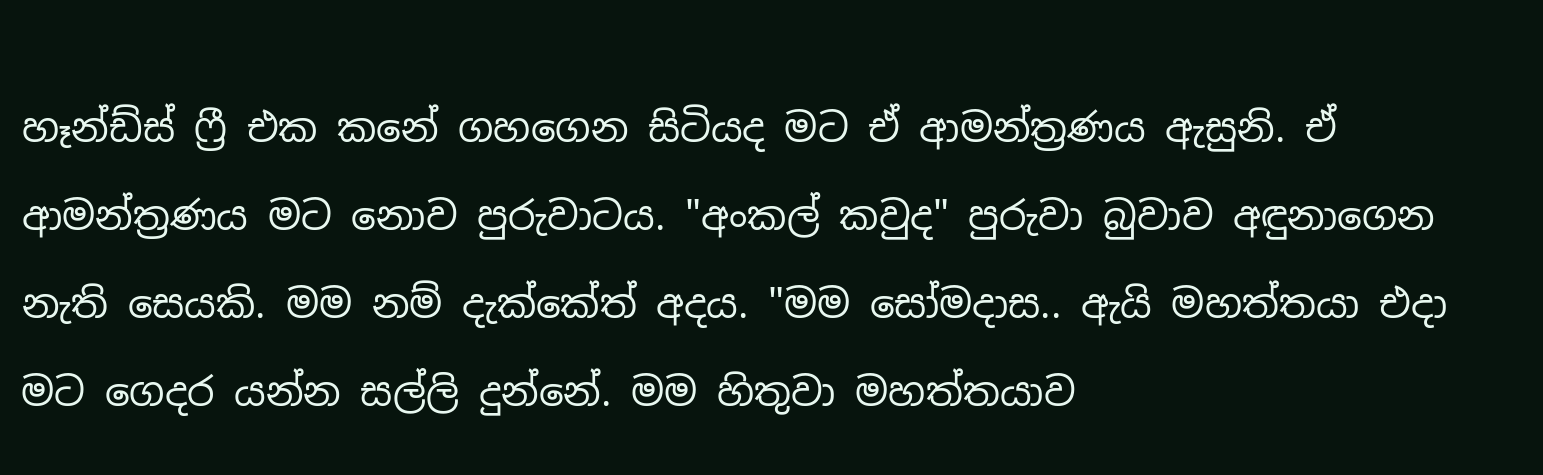හෑන්ඩ්ස් ෆ්‍රී එක කනේ ගහගෙන සිටියද මට ඒ ආමන්ත්‍රණය ඇසුනි. ඒ ආමන්ත්‍රණය මට නොව පුරුවාටය. "අංකල් කවුද" පුරුවා බුවාව අඳුනාගෙන නැති සෙයකි. මම නම් දැක්කේත් අදය. "මම සෝමදාස.. ඇයි මහත්තයා එදා මට ගෙදර යන්න සල්ලි දුන්නේ. මම හිතුවා මහත්තයාව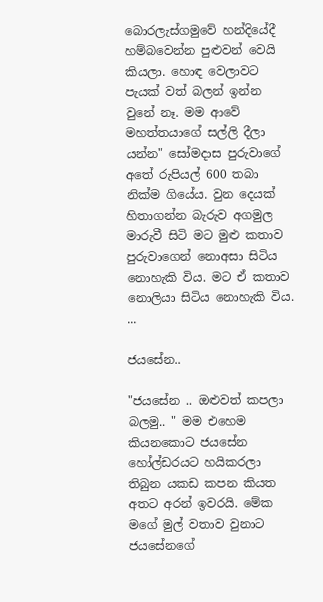බොරලැස්ගමුවේ හන්දියේදී හම්බවෙන්න පුළුවන් වෙයි කියලා. හොඳ වෙලාවට පැයක් වත් බලන් ඉන්න වුනේ නෑ. මම ආවේ මහත්තයාගේ සල්ලි දීලා යන්න" සෝමදාස පුරුවාගේ අතේ රුපියල් 600 තබා නික්ම ගියේය. වුන දෙයක් හිතාගන්න බැරුව අගමුල මාරුවී සිටි මට මුළු කතාව පුරුවාගෙන් නොඅසා සිටිය නොහැකි විය. මට ඒ කතාව නොලියා සිටිය නොහැකි විය. ...

ජයසේන..

"ජයසේන .. ඔළුවත් කපලා බලමු.. " මම එහෙම කියනකොට ජයසේන හෝල්ඩරයට හයිකරලා තිබුන යකඩ කපන කියත අතට අරන් ඉවරයි. මේක මගේ මුල් වතාව වුනාට ජයසේනගේ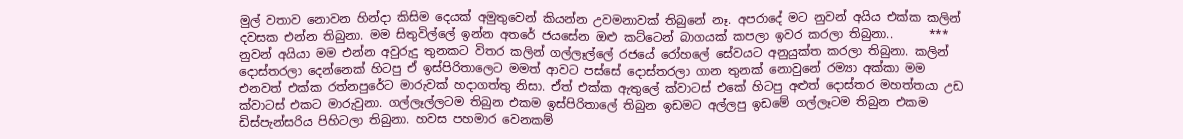මුල් වතාව නොවන හින්දා කිසිම දෙයක් අමුතුවෙන් කියන්න උවමනාවක් තිබුනේ නෑ. අපරාදේ මට නුවන් අයිය එක්ක කලින් දවසක එන්න තිබුනා. මම සිතුවිල්ලේ ඉන්න අතරේ ජයසේන ඔළු කට්ටෙන් බාගයක් කපලා ඉවර කරලා තිබුනා..      *** නුවන් අයියා මම එන්න අවුරුදු තුනකට විතර කලින් ගල්ලෑල්ලේ රජයේ රෝහලේ සේවයට අනුයුක්ත කරලා තිබුනා. කලින් දොස්තරලා දෙන්නෙක් හිටපු ඒ ඉස්පිරිතාලෙට මමත් ආවට පස්සේ දොස්තරලා ගාන තුනක් නොවුනේ රම්‍යා අක්කා මම එනවත් එක්ක රත්නපුරේට මාරුවක් හදාගත්තු නිසා. ඒත් එක්ක ඇතුලේ ක්වාටස් එකේ හිටපු අළුත් දොස්තර මහත්තයා උඩ ක්වාටස් එකට මාරුවුනා. ගල්ලෑල්ලටම තිබුන එකම ඉස්පිරිතාලේ තිබුන ඉඩමට අල්ලපු ඉඩමේ ගල්ලෑටම තිබුන එකම ඩිස්පැන්සරිය පිහිටලා තිබුනා. හවස පහමාර වෙනකම්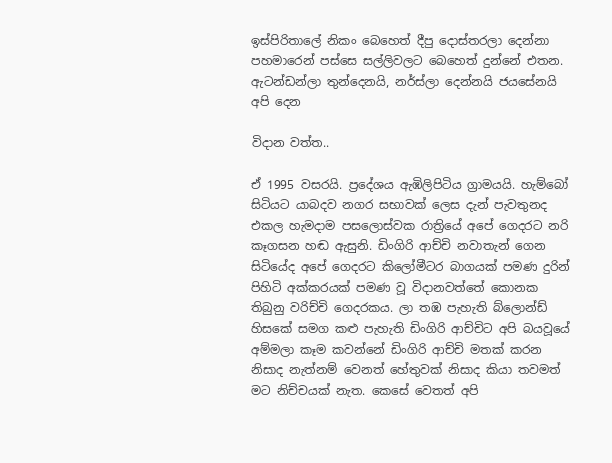ඉස්පිරිතාලේ නිකං බෙහෙත් දීපු දොස්තරලා දෙන්නා පහමාරෙන් පස්සෙ සල්ලිවලට බෙහෙත් දුන්නේ එතන. ඇටන්ඩන්ලා තුන්දෙනයි, නර්ස්ලා දෙන්නයි ජයසේනයි අපි දෙන

විදාන වත්ත..

ඒ 1995 වසරයි. ප්‍රදේශය ඇඹිලිපිටිය ග්‍රාමයයි. හැම්බෝ සිටියට යාබදව නගර සභාවක් ලෙස දැන් පැවතුනද එකල හැමදාම පසලොස්වක රාත්‍රියේ අපේ ගෙදරට නරි කෑගසන හඬ ඇසුනි. ඩිංගිරි ආච්චි නවාතැන් ගෙන සිටියේද අපේ ගෙදරට කිලෝමීටර බාගයක් පමණ දුරින් පිහිටි අක්කරයක් පමණ වූ විදානවත්තේ කොනක තිබුනු වරිච්චි ගෙදරකය. ලා තඹ පැහැති බ්ලොන්ඩ් හිසකේ සමග කළු පැහැති ඩිංගිරි ආච්චිට අපි බයවූයේ අම්මලා කෑම කවන්නේ ඩිංගිරි ආච්චි මතක් කරන නිසාද නැත්නම් වෙනත් හේතුවක් නිසාද කියා තවමත් මට නිච්චයක් නැත. කෙසේ වෙතත් අපි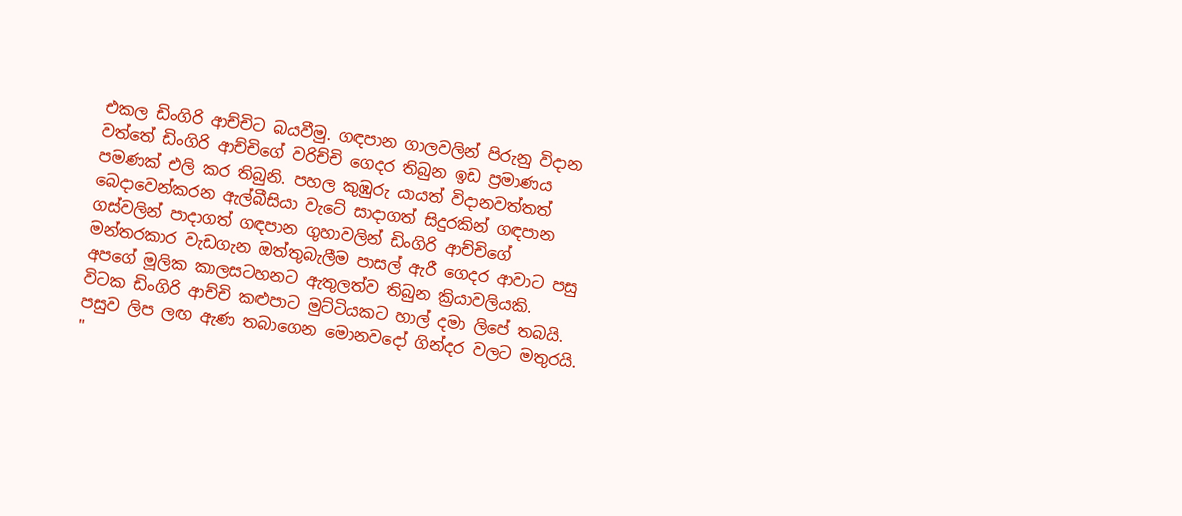එකල ඩිංගිරි ආච්චිට බයවීමු. ගඳපාන ගාලවලින් පිරුනු විදාන වත්තේ ඩිංගිරි ආච්චිගේ වරිච්චි ගෙදර තිබුන ඉඩ ප්‍රමාණය පමණක් එලි කර තිබුනි. පහල කුඹුරු යායත් විදානවත්තත් බෙදාවෙන්කරන ඇල්බීසියා වැටේ සාදාගත් සිදුරකින් ගඳපාන ගස්වලින් පාදාගත් ගඳපාන ගුහාවලින් ඩිංගිරි ආච්චිගේ මන්තරකාර වැඩගැන ඔත්තුබැලීම පාසල් ඇරී ගෙදර ආවාට පසු අපගේ මූලික කාලසටහනට ඇතුලත්ව තිබුන ක්‍රියාවලියකි.  විටක ඩිංගිරි ආච්චි කළුපාට මුට්ටියකට හාල් දමා ලිපේ තබයි. පසුව ලිප ලඟ ඇණ තබාගෙන මොනවදෝ ගින්දර වලට මතුරයි.  "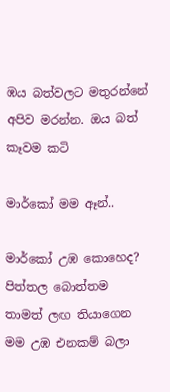ඹය බත්වලට මතුරන්නේ අපිව මරන්න. ඔය බත් කෑවම කටි

මාර්කෝ මම ඈන්..

මාර්කෝ උඹ කොහෙද?  පිත්තල බොත්තම තාමත් ලඟ තියාගෙන  මම උඹ එනකම් බලා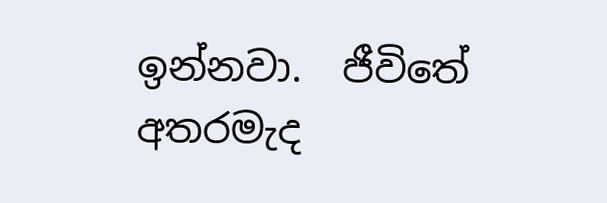ඉන්නවා.  ජීවිතේ අතරමැද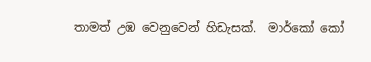තාමත් උඹ වෙනුවෙන් හිඩැසක්.  මාර්කෝ කෝ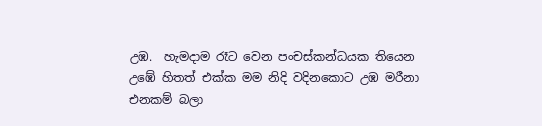උඹ.  හැමදාම රෑට වෙන පංචස්කන්ධයක තියෙන  උඹේ හිතත් එක්ක මම නිදි වදිනකොට උඹ මරීනා එනකම් බලා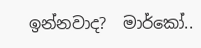ඉන්නවාද?  මාර්කෝ..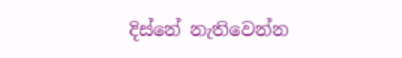දිස්නේ නැතිවෙන්න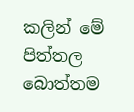කලින් මේ පිත්තල බොත්තම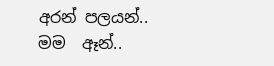අරන් පලයන්..  මම  ඈන්..